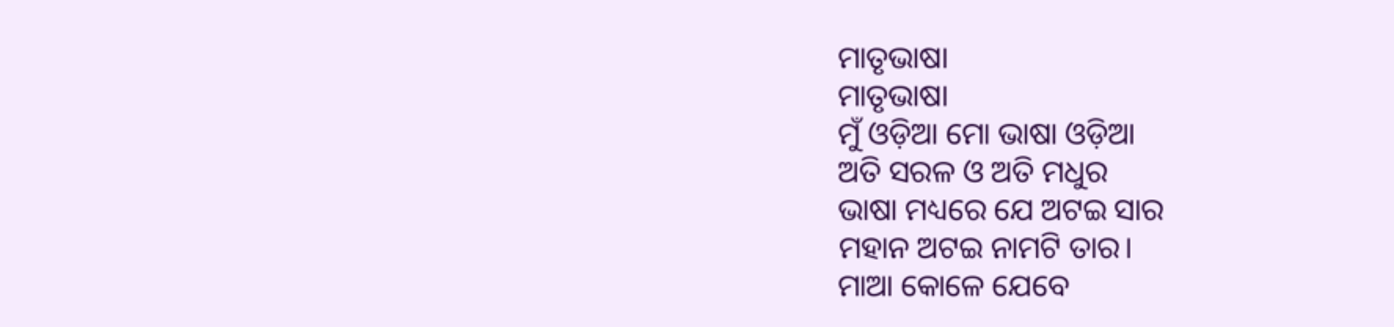ମାତୃଭାଷା
ମାତୃଭାଷା
ମୁଁ ଓଡ଼ିଆ ମୋ ଭାଷା ଓଡ଼ିଆ
ଅତି ସରଳ ଓ ଅତି ମଧୁର
ଭାଷା ମଧ୍ୟରେ ଯେ ଅଟଇ ସାର
ମହାନ ଅଟଇ ନାମଟି ତାର।
ମାଆ କୋଳେ ଯେବେ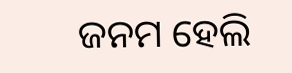ଜନମ ହେଲି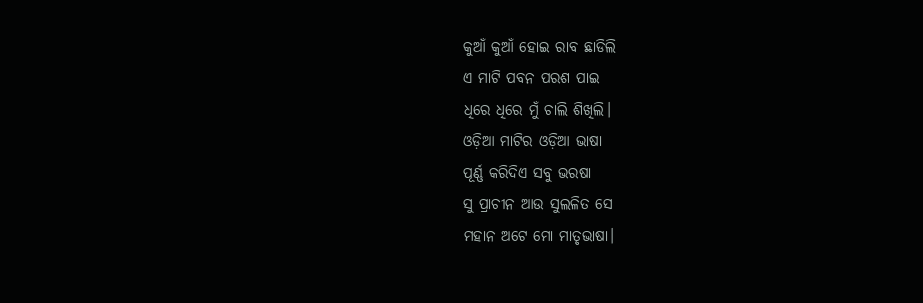କୁଆଁ କୁଆଁ ହୋଇ ରାବ ଛାଡିଲି
ଏ ମାଟି ପବନ ପରଶ ପାଇ
ଧିରେ ଧିରେ ମୁଁ ଚାଲି ଶିଖିଲି।
ଓଡ଼ିଆ ମାଟିର ଓଡ଼ିଆ ଭାଷା
ପୂର୍ଣ୍ଣ କରିଦିଏ ସବୁ ଭରଷା
ସୁ ପ୍ରାଚୀନ ଆଉ ସୁଲଳିତ ସେ
ମହାନ ଅଟେ ମୋ ମାତୃଭାଷା।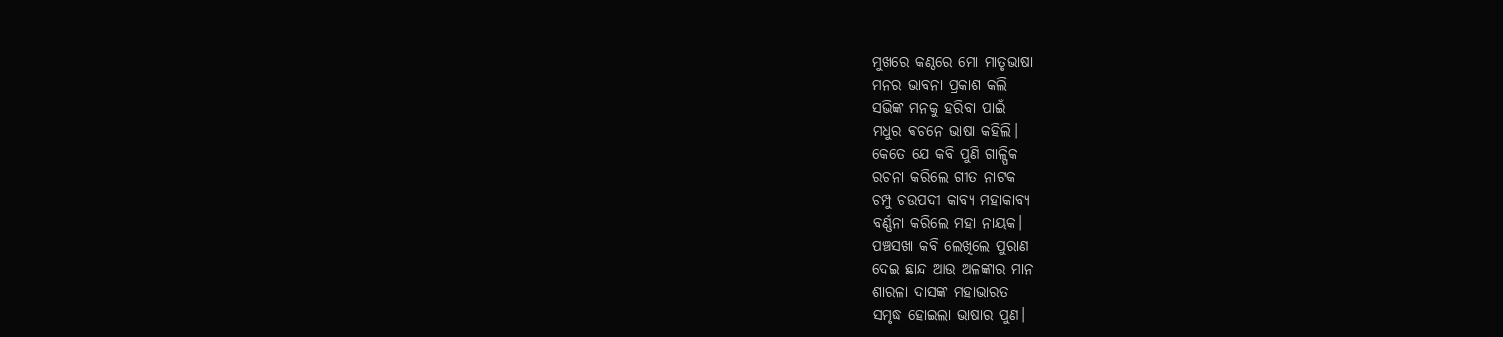ମୁଖରେ କଣ୍ଠରେ ମୋ ମାତୃଭାଷା
ମନର ଭାବନା ପ୍ରକାଶ କଲି
ସଭିଙ୍କ ମନକୁ ହରିବା ପାଇଁ
ମଧୁର ଵଚନେ ଭାଷା କହିଲି।
କେତେ ଯେ କବି ପୁଣି ଗାଳ୍ପିକ
ରଚନା କରିଲେ ଗୀତ ନାଟକ
ଚମ୍ପୁ ଚଉପଦୀ କାବ୍ୟ ମହାକାବ୍ୟ
ବର୍ଣ୍ଣନା କରିଲେ ମହା ନାୟକ।
ପଞ୍ଚସଖା କବି ଲେଖିଲେ ପୁରାଣ
ଦେଇ ଛାନ୍ଦ ଆଉ ଅଳଙ୍କାର ମାନ
ଶାରଳା ଦାସଙ୍କ ମହାଭାରତ
ସମୃଦ୍ଧ ହୋଇଲା ଭାଷାର ପୁଣ।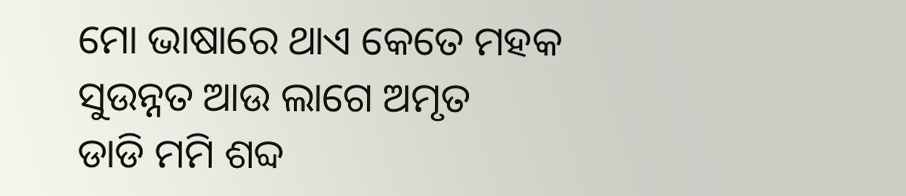ମୋ ଭାଷାରେ ଥାଏ କେତେ ମହକ
ସୁଉନ୍ନତ ଆଉ ଲାଗେ ଅମୃତ
ଡାଡି ମମି ଶବ୍ଦ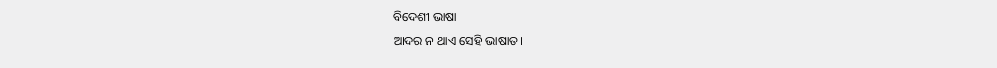ବିଦେଶୀ ଭାଷା
ଆଦର ନ ଥାଏ ସେହି ଭାଷାତ।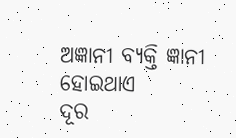ଅଜ୍ଞାନୀ ବ୍ୟକ୍ତି ଜ୍ଞାନୀ ହୋଇଥାଏ
ଦୂର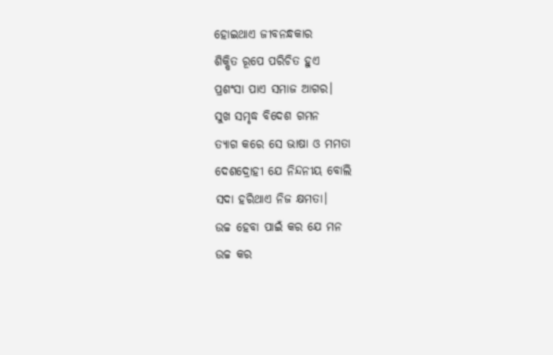ହୋଇଥାଏ ଜୀବନନ୍ଧକାର
ଶିକ୍ଷିତ ରୂପେ ପରିଚିତ ହୁଏ
ପ୍ରଶଂସା ପାଏ ସମାଜ ଆଗର।
ସୁଖ ସମୃଦ୍ଧ ବିଦେଶ ଗମନ
ତ୍ୟାଗ କରେ ସେ ଭାଷା ଓ ମମତା
ଦେଶଦ୍ରୋହୀ ଯେ ନିନ୍ଦନୀୟ ବୋଲି
ସଦା ହରିଥାଏ ନିଜ କ୍ଷମତା।
ଉଚ୍ଚ ହେବା ପାଇଁ କର ଯେ ମନ
ଉଚ୍ଚ କର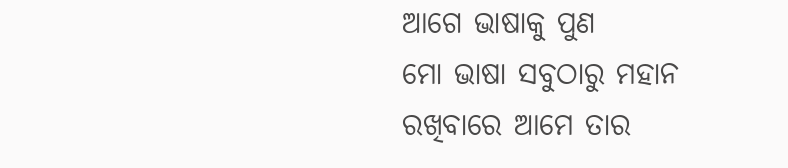ଆଗେ ଭାଷାକୁ ପୁଣ
ମୋ ଭାଷା ସବୁଠାରୁ ମହାନ
ରଖିବାରେ ଆମେ ତାର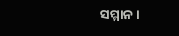ସମ୍ମାନ।